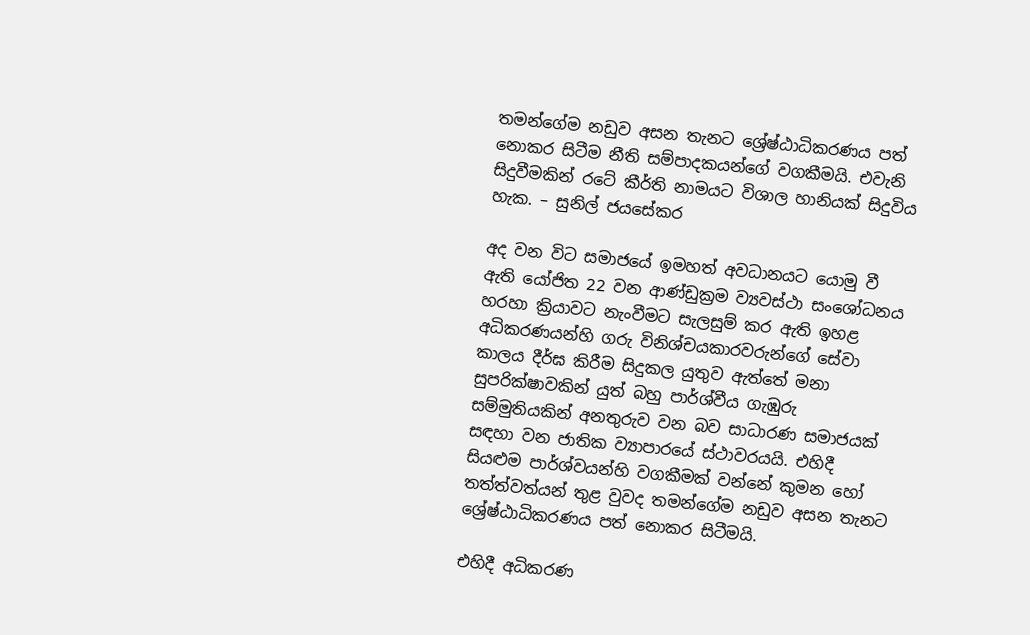තමන්ගේම නඩුව අසන තැනට ශ්‍රේෂ්ඨාධිකරණය පත් නොකර සිටීම නීති සම්පාදකයන්ගේ වගකීමයි. එවැනි සිදුවීමකින් රටේ කීර්ති නාමයට විශාල හානියක් සිදුවිය හැක. – සුනිල් ජයසේකර

අද වන විට සමාජයේ ඉමහත් අවධානයට යොමු වී ඇති යෝජිත 22 වන ආණ්ඩුක්‍රම ව්‍යවස්ථා සංශෝධනය හරහා ක්‍රියාවට නැංවීමට සැලසුම් කර ඇති ඉහළ අධිකරණයන්හි ගරු විනිශ්චයකාරවරුන්ගේ සේවා කාලය දීර්ඝ කිරීම සිදුකල යුතුව ඇත්තේ මනා සුපරික්ෂාවකින් යුත් බහු පාර්ශ්වීය ගැඹුරු සම්මුතියකින් අනතුරුව වන බව සාධාරණ සමාජයක් සඳහා වන ජාතික ව්‍යාපාරයේ ස්ථාවරයයි. එහිදී සියළුම පාර්ශ්වයන්හි වගකීමක් වන්නේ කුමන හෝ තත්ත්වත්යන් තුළ වුවද තමන්ගේම නඩුව අසන තැනට ශ්‍රේෂ්ඨාධිකරණය පත් නොකර සිටීමයි.

එහිදී අධිකරණ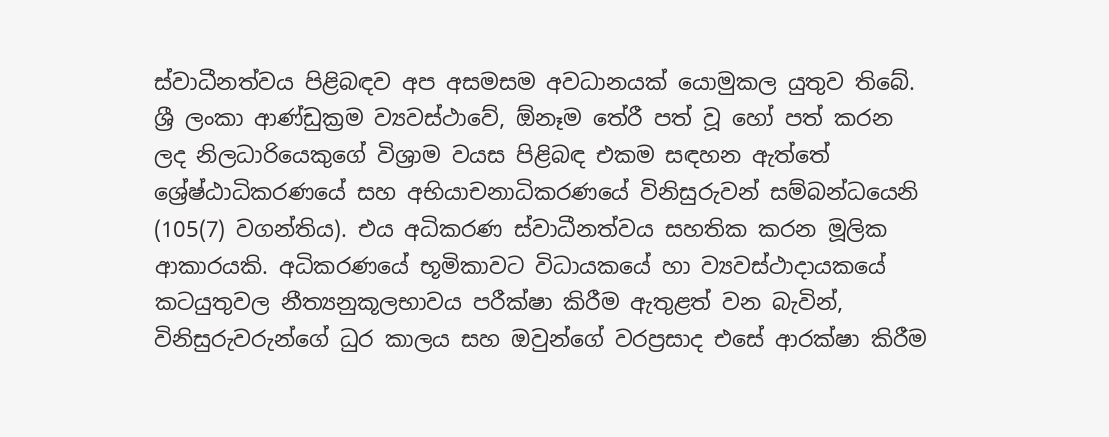ස්වාධීනත්වය පිළිබඳව අප අසමසම අවධානයක් යොමුකල යුතුව තිබේ. ශ්‍රී ලංකා ආණ්ඩුක්‍රම ව්‍යවස්ථාවේ, ඕනෑම තේරී පත් වූ හෝ පත් කරන ලද නිලධාරියෙකුගේ විශ්‍රාම වයස පිළිබඳ එකම සඳහන ඇත්තේ ශ්‍රේෂ්ඨාධිකරණයේ සහ අභියාචනාධිකරණයේ විනිසුරුවන් සම්බන්ධයෙනි (105(7) වගන්තිය). එය අධිකරණ ස්වාධීනත්වය සහතික කරන මූලික ආකාරයකි. අධිකරණයේ භූමිකාවට විධායකයේ හා ව්‍යවස්ථාදායකයේ කටයුතුවල නීත්‍යනුකූලභාවය පරීක්ෂා කිරීම ඇතුළත් වන බැවින්, විනිසුරුවරුන්ගේ ධුර කාලය සහ ඔවුන්ගේ වරප්‍රසාද එසේ ආරක්ෂා කිරීම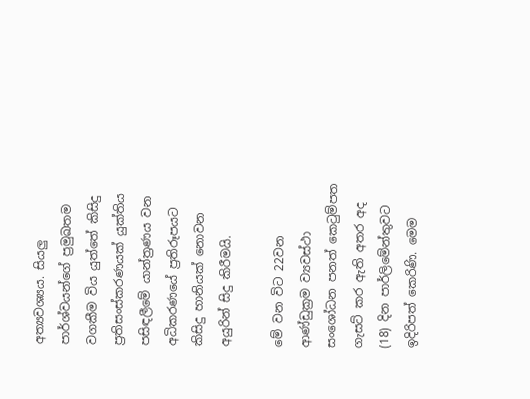අත්‍යවශ්‍යය. සියලු පාර්ශ්වයන්ගේ ප්‍රමුඛතම වගකීම විය යුත්තේ කිසිදු ප්‍රතිසංස්කරණයක් යුක්තිය පසිඳලීමේ යාන්ත්‍රණය වන අධිකරණයේ ප්‍රතිරූපයට කිසිදු හානියක් නොවන අයුරින් සිදු කිරීමයි.

මේ වන විට 22වන ආණ්ඩුක්‍රම ව්‍යවස්ථා සංශෝධන පනත් කෙටුම්පත ගැසට් කර ඇති අතර අද (18) දින පාර්ලිමේන්තුවට ඉදිරිපත් කෙරිණි. මෙම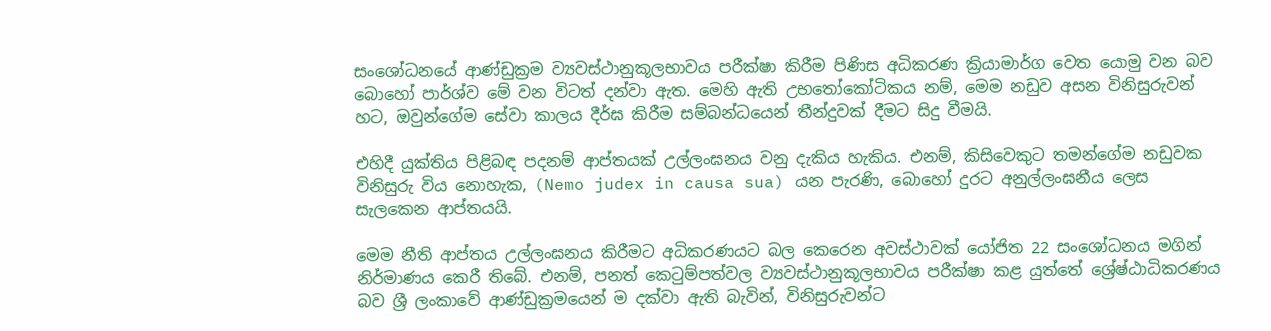සංශෝධනයේ ආණ්ඩුක්‍රම ව්‍යවස්ථානුකූලභාවය පරීක්ෂා කිරීම පිණිස අධිකරණ ක්‍රියාමාර්ග වෙත යොමු වන බව බොහෝ පාර්ශ්ව මේ වන විටත් දන්වා ඇත. මෙහි ඇති උභතෝකෝටිකය නම්, මෙම නඩුව අසන විනිසුරුවන් හට, ඔවුන්ගේම සේවා කාලය දීර්ඝ කිරීම සම්බන්ධයෙන් තීන්දුවක් දීමට සිදු වීමයි.

එහිදී යුක්තිය පිළිබඳ පදනම් ආප්තයක් උල්ලංඝනය වනු දැකිය හැකිය. එනම්, කිසිවෙකුට තමන්ගේම නඩුවක විනිසුරු විය නොහැක, (Nemo judex in causa sua) යන පැරණි, බොහෝ දුරට අනුල්ලංඝනීය ලෙස සැලකෙන ආප්තයයි.

මෙම නීති ආප්තය උල්ලංඝනය කිරීමට අධිකරණයට බල කෙරෙන අවස්ථාවක් යෝජිත 22 සංශෝධනය මගින් නිර්මාණය කෙරී තිබේ. එනම්, පනත් කෙටුම්පත්වල ව්‍යවස්ථානුකූලභාවය පරීක්ෂා කළ යුත්තේ ශ්‍රේෂ්ඨාධිකරණය බව ශ්‍රී ලංකාවේ ආණ්ඩුක්‍රමයෙන් ම දක්වා ඇති බැවින්, විනිසුරුවන්ට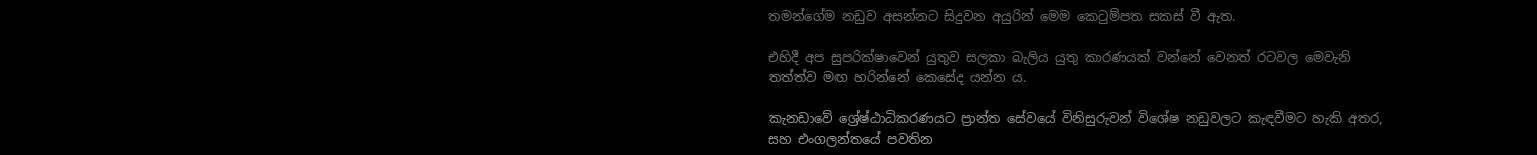තමන්ගේම නඩුව අසන්නට සිදුවන අයුරින් මෙම කෙටුම්පත සකස් වී ඇත.

එහිදී අප සුපරික්ෂාවෙන් යුතුව සලකා බැලිය යුතු කාරණයක් වන්නේ වෙනත් රටවල මෙවැනි තත්ත්ව මඟ හරින්නේ කෙසේද යන්න ය.

කැනඩාවේ ශ්‍රේෂ්ඨාධිකරණයට ප්‍රාන්ත සේවයේ විනිසුරුවන් විශේෂ නඩුවලට කැඳවීමට හැකි අතර, සහ එංගලන්තයේ පවතින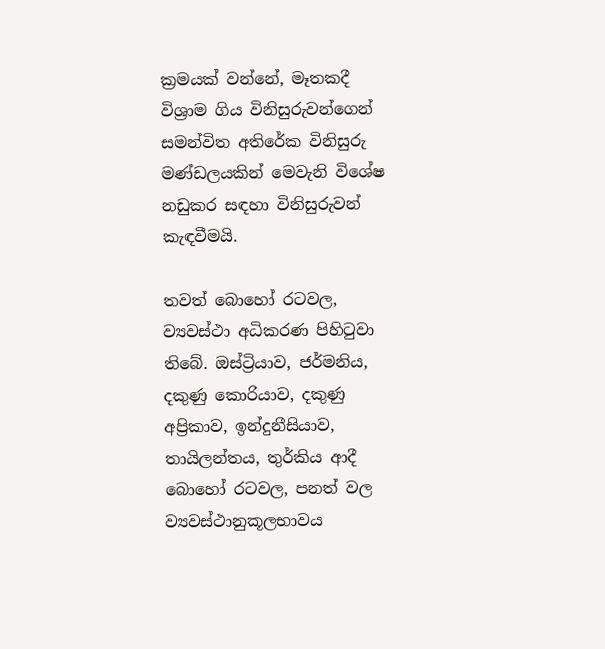ක්‍රමයක් වන්නේ, මෑතකදී විශ්‍රාම ගිය විනිසුරුවන්ගෙන් සමන්විත අතිරේක විනිසුරු මණ්ඩලයකින් මෙවැනි විශේෂ නඩුකර සඳහා විනිසුරුවන් කැඳවීමයි.

තවත් බොහෝ රටවල, ව්‍යවස්ථා අධිකරණ පිහිටුවා තිබේ. ඔස්ට්‍රියාව, ජර්මනිය, දකුණු කොරියාව, දකුණු අප්‍රිකාව, ඉන්දුනීසියාව, තායිලන්තය, තුර්කිය ආදී බොහෝ රටවල, පනත් වල ව්‍යවස්ථානුකූලභාවය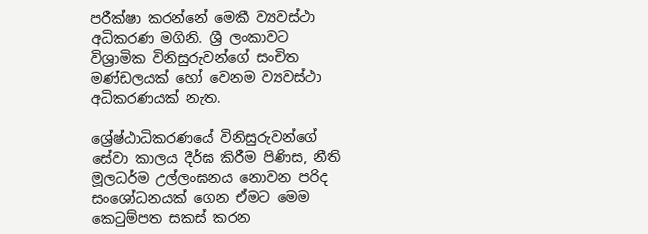පරීක්ෂා කරන්නේ මෙකී ව්‍යවස්ථා අධිකරණ මගිනි. ශ්‍රී ලංකාවට විශ්‍රාමික විනිසුරුවන්ගේ සංචිත මණ්ඩලයක් හෝ වෙනම ව්‍යවස්ථා අධිකරණයක් නැත.

ශ්‍රේෂ්ඨාධිකරණයේ විනිසුරුවන්ගේ සේවා කාලය දීර්ඝ කිරීම පිණිස, නීති මූලධර්ම උල්ලංඝනය නොවන පරිද සංශෝධනයක් ගෙන ඒමට මෙම කෙටුම්පත සකස් කරන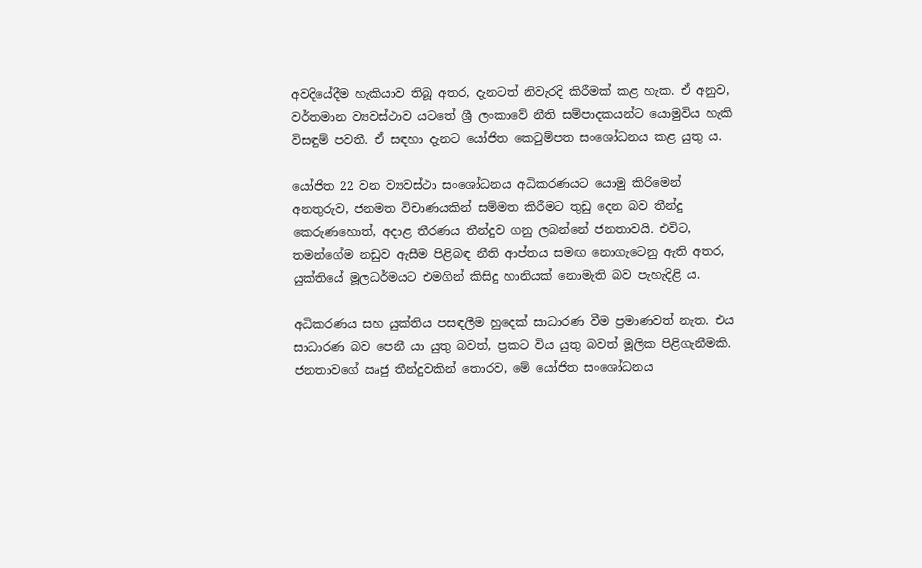අවදියේදීම හැකියාව තිබූ අතර, දැනටත් නිවැරදි කිරීමක් කළ හැක. ඒ අනුව, වර්තමාන ව්‍යවස්ථාව යටතේ ශ්‍රී ලංකාවේ නීති සම්පාදකයන්ට යොමුවිය හැකි විසඳුම් පවතී. ඒ සඳහා දැනට යෝජිත කෙටුම්පත සංශෝධනය කළ යුතු ය.

යෝජිත 22 වන ව්‍යවස්ථා සංශෝධනය අධිකරණයට යොමු කිරිමෙන් අනතුරුව, ජනමත විචාණයකින් සම්මත කිරීමට තුඩු දෙන බව තීන්දු කෙරුණහොත්, අදාළ තීරණය තීන්දුව ගනු ලබන්නේ ජනතාවයි. එවිට, තමන්ගේම නඩුව ඇසීම පිළිබඳ නීති ආප්තය සමඟ නොගැටෙනු ඇති අතර, යුක්තියේ මූලධර්මයට එමගින් කිසිදු හානියක් නොමැති බව පැහැදිළි ය.

අධිකරණය සහ යුක්තිය පසඳලීම හුදෙක් සාධාරණ වීම ප්‍රමාණවත් නැත. එය සාධාරණ බව පෙනී යා යුතු බවත්, ප්‍රකට විය යුතු බවත් මූලික පිළිගැනීමකි. ජනතාවගේ ඍජු තීන්දුවකින් තොරව, මේ යෝජිත සංශෝධනය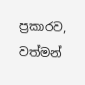ප්‍රකාරව, වත්මන්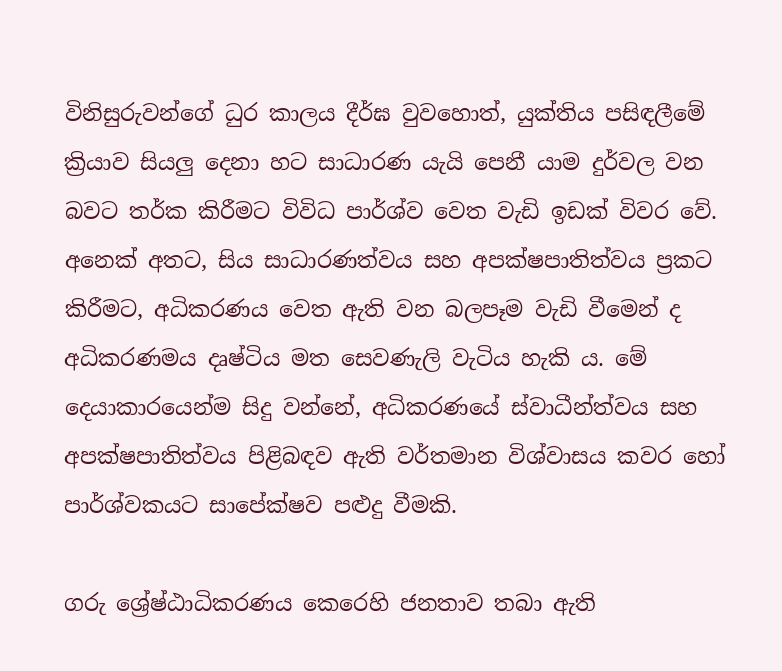විනිසුරුවන්ගේ ධුර කාලය දීර්ඝ වුවහොත්, යුක්තිය පසිඳලීමේ ක්‍රියාව සියලු දෙනා හට සාධාරණ යැයි පෙනී යාම දුර්වල වන බවට තර්ක කිරීමට විවිධ පාර්ශ්ව වෙත වැඩි ඉඩක් විවර වේ. අනෙක් අතට, සිය සාධාරණත්වය සහ අපක්ෂපාතිත්වය ප්‍රකට කිරීමට, අධිකරණය වෙත ඇති වන බලපෑම වැඩි වීමෙන් ද අධිකරණමය දෘෂ්ටිය මත සෙවණැලි වැටිය හැකි ය. මේ දෙයාකාරයෙන්ම සිදු වන්නේ, අධිකරණයේ ස්වාධීන්ත්වය සහ අපක්ෂපාතිත්වය පිළිබඳව ඇති වර්තමාන විශ්වාසය කවර හෝ පාර්ශ්වකයට සාපේක්ෂව පළුදු වීමකි.

ගරු ශ්‍රේෂ්ඨාධිකරණය කෙරෙහි ජනතාව තබා ඇති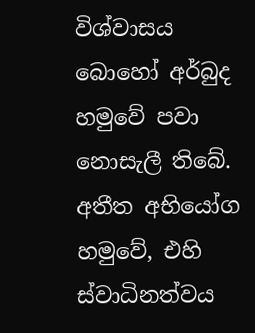විශ්වාසය බොහෝ අර්බුද හමුවේ පවා නොසැලී තිබේ. අතීත අභියෝග හමුවේ, එහි ස්වාධිනත්වය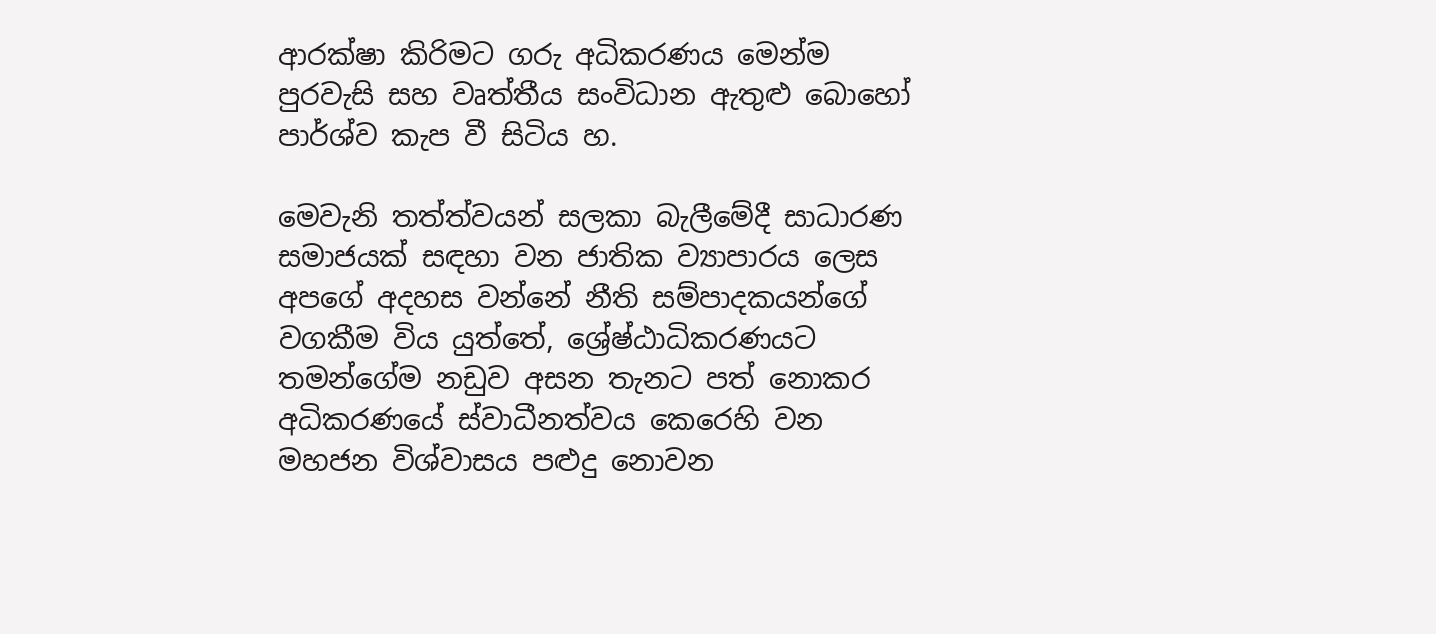ආරක්ෂා කිරිමට ගරු අධිකරණය මෙන්ම පුරවැසි සහ වෘත්තීය සංවිධාන ඇතුළු බොහෝ පාර්ශ්ව කැප වී සිටිය හ.

මෙවැනි තත්ත්වයන් සලකා බැලීමේදී සාධාරණ සමාජයක් සඳහා වන ජාතික ව්‍යාපාරය ලෙස අපගේ අදහස වන්නේ නීති සම්පාදකයන්ගේ වගකීම විය යුත්තේ, ශ්‍රේෂ්ඨාධිකරණයට තමන්ගේම නඩුව අසන තැනට පත් නොකර අධිකරණයේ ස්වාධීනත්වය කෙරෙහි වන මහජන විශ්වාසය පළුදු නොවන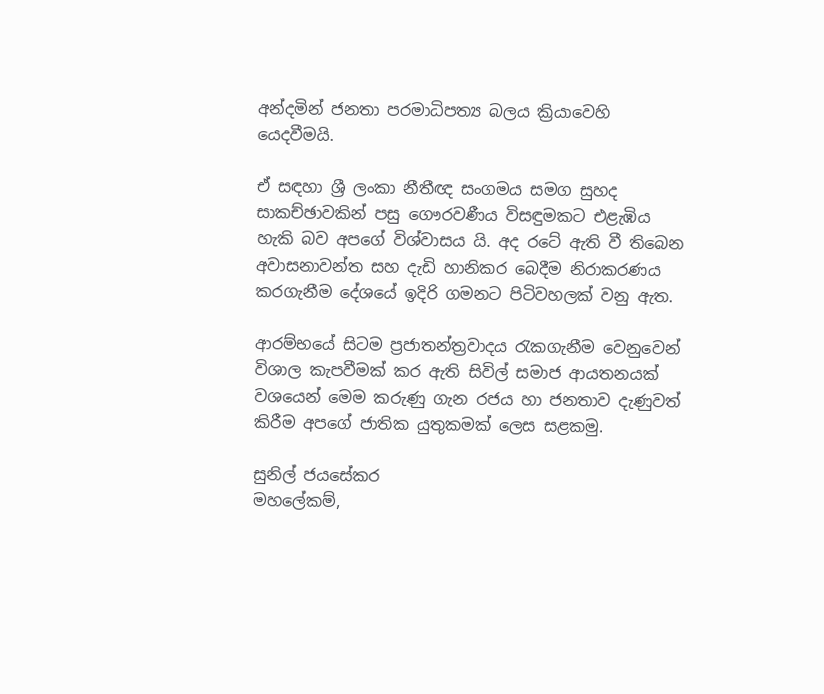අන්දමින් ජනතා පරමාධිපත්‍ය බලය ක්‍රියාවෙහි යෙදවීමයි.

ඒ සඳහා ශ්‍රී ලංකා නීතීඥ සංගමය සමග සුහද සාකච්ඡාවකින් පසු ගෞරවණීය විසඳුමකට එළැඹිය හැකි බව අපගේ විශ්වාසය යි. අද රටේ ඇති වී තිබෙන අවාසනාවන්ත සහ දැඩි හානිකර බෙදීම නිරාකරණය කරගැනීම දේශයේ ඉදිරි ගමනට පිටිවහලක් වනු ඇත.

ආරම්භයේ සිටම ප්‍රජාතන්ත්‍රවාදය රැකගැනීම වෙනුවෙන් විශාල කැපවීමක් කර ඇති සිවිල් සමාජ ආයතනයක් වශයෙන් ‍මෙම කරුණු ගැන රජය හා ජනතාව දැණුවත් කිරීම අපගේ ජාතික යුතුකමක් ලෙස සළකමු.

සුනිල් ජයසේකර
මහලේකම්,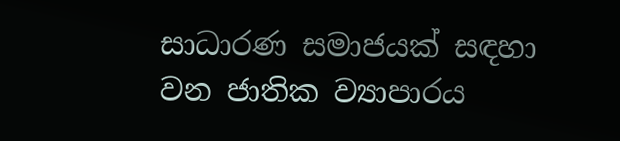සාධාරණ සමාජයක් සඳහා වන ජාතික ව්‍යාපාරය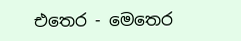එතෙර - මෙතෙර